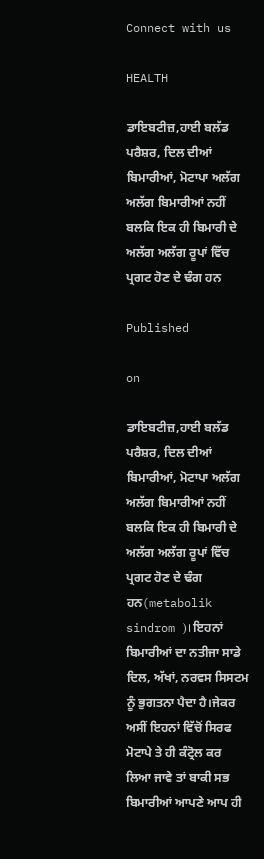Connect with us

HEALTH

ਡਾਇਬਟੀਜ਼,ਹਾਈ ਬਲੱਡ ਪਰੈਸ਼ਰ, ਦਿਲ ਦੀਆਂ ਬਿਮਾਰੀਆਂ, ਮੋਟਾਪਾ ਅਲੱਗ ਅਲੱਗ ਬਿਮਾਰੀਆਂ ਨਹੀਂ ਬਲਕਿ ਇਕ ਹੀ ਬਿਮਾਰੀ ਦੇ ਅਲੱਗ ਅਲੱਗ ਰੂਪਾਂ ਵਿੱਚ ਪ੍ਰਗਟ ਹੋਣ ਦੇ ਢੰਗ ਹਨ

Published

on

ਡਾਇਬਟੀਜ਼,ਹਾਈ ਬਲੱਡ ਪਰੈਸ਼ਰ, ਦਿਲ ਦੀਆਂ ਬਿਮਾਰੀਆਂ, ਮੋਟਾਪਾ ਅਲੱਗ ਅਲੱਗ ਬਿਮਾਰੀਆਂ ਨਹੀਂ ਬਲਕਿ ਇਕ ਹੀ ਬਿਮਾਰੀ ਦੇ ਅਲੱਗ ਅਲੱਗ ਰੂਪਾਂ ਵਿੱਚ ਪ੍ਰਗਟ ਹੋਣ ਦੇ ਢੰਗ ਹਨ(metabolik sindrom )। ਇਹਨਾਂ ਬਿਮਾਰੀਆਂ ਦਾ ਨਤੀਜਾ ਸਾਡੇ ਦਿਲ, ਅੱਖਾਂ, ਨਰਵਸ ਸਿਸਟਮ ਨੂੰ ਭੁਗਤਨਾ ਪੈਦਾ ਹੈ।ਜੇਕਰ ਅਸੀਂ ਇਹਨਾਂ ਵਿੱਚੋਂ ਸਿਰਫ ਮੋਟਾਪੇ ਤੇ ਹੀ ਕੰਟ੍ਰੋਲ ਕਰ ਲਿਆ ਜਾਵੇ ਤਾਂ ਬਾਕੀ ਸਭ ਬਿਮਾਰੀਆਂ ਆਪਣੇ ਆਪ ਹੀ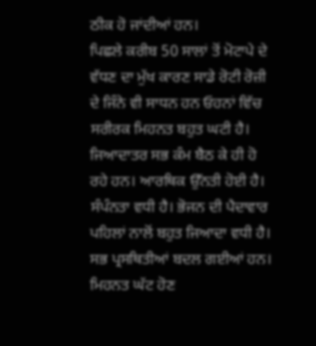ਠੀਕ ਹੋ ਜਾਂਦੀਆਂ ਹਨ।
ਪਿਛਲੇ ਕਰੀਬ 50 ਸਾਲਾਂ ਤੋਂ ਮੋਟਾਪੇ ਦੇ ਵੱਧਣ ਦਾ ਮੁੱਖ ਕਾਰਣ ਸਾਡੇ ਰੋਟੀ ਰੋਜ਼ੀ ਦੇ ਜਿੰਨੇ ਵੀ ਸਾਧਨ ਹਨ ਓਹਨਾਂ ਵਿੱਚ ਸਰੀਰਕ ਮਿਹਨਤ ਬਹੁਤ ਘਟੀ ਹੈ। ਜਿਆਦਾਤਰ ਸਭ ਕੰਮ ਬੈਠ ਕੇ ਹੀ ਹੋ ਰਹੇ ਹਨ। ਆਰਥਿਕ ਉੱਨਤੀ ਹੋਈ ਹੈ। ਸੰਪੰਨਤਾ ਵਧੀ ਹੈ। ਭੋਜਨ ਦੀ ਪੈਦਾਵਾਰ ਪਹਿਲਾਂ ਨਾਲੋਂ ਬਹੁਤ ਜਿਆਦਾ ਵਧੀ ਹੈ। ਸਭ ਪ੍ਰਸਥਿਤੀਆਂ ਬਦਲ ਗਈਆਂ ਹਨ।
ਮਿਹਨਤ ਘੱਟ ਹੋਣ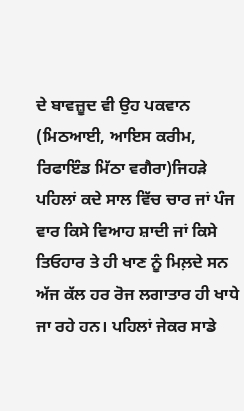ਦੇ ਬਾਵਜ਼ੂਦ ਵੀ ਉਹ ਪਕਵਾਨ (ਮਿਠਆਈ, ਆਇਸ ਕਰੀਮ, ਰਿਫਾਇੰਡ ਮਿੱਠਾ ਵਗੈਰਾ)ਜਿਹੜੇ ਪਹਿਲਾਂ ਕਦੇ ਸਾਲ ਵਿੱਚ ਚਾਰ ਜਾਂ ਪੰਜ ਵਾਰ ਕਿਸੇ ਵਿਆਹ ਸ਼ਾਦੀ ਜਾਂ ਕਿਸੇ ਤਿਓਹਾਰ ਤੇ ਹੀ ਖਾਣ ਨੂੰ ਮਿਲ਼ਦੇ ਸਨ ਅੱਜ ਕੱਲ ਹਰ ਰੋਜ ਲਗਾਤਾਰ ਹੀ ਖਾਧੇ ਜਾ ਰਹੇ ਹਨ। ਪਹਿਲਾਂ ਜੇਕਰ ਸਾਡੇ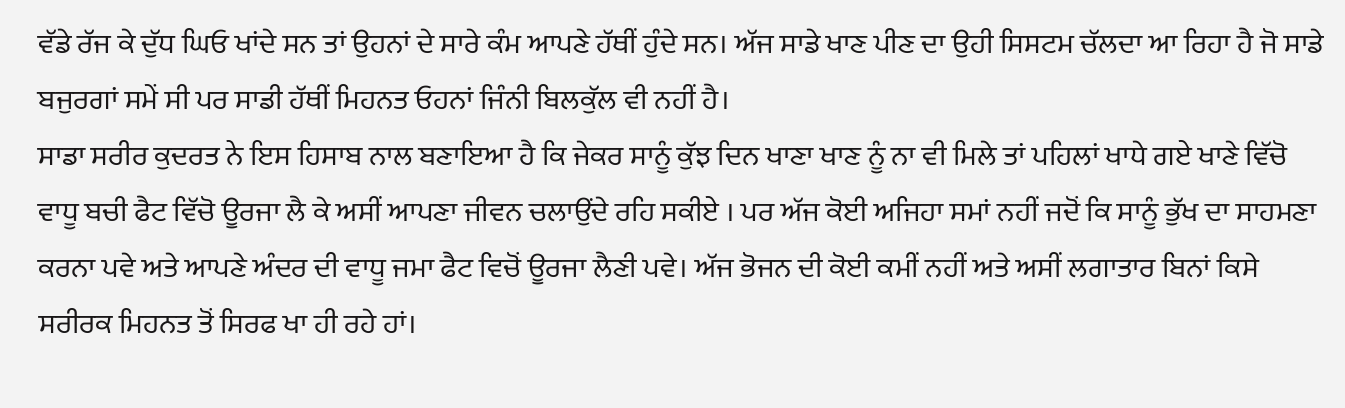ਵੱਡੇ ਰੱਜ ਕੇ ਦੁੱਧ ਘਿਓ ਖਾਂਦੇ ਸਨ ਤਾਂ ਉਹਨਾਂ ਦੇ ਸਾਰੇ ਕੰਮ ਆਪਣੇ ਹੱਥੀਂ ਹੁੰਦੇ ਸਨ। ਅੱਜ ਸਾਡੇ ਖਾਣ ਪੀਣ ਦਾ ਉਹੀ ਸਿਸਟਮ ਚੱਲਦਾ ਆ ਰਿਹਾ ਹੈ ਜੋ ਸਾਡੇ ਬਜੁਰਗਾਂ ਸਮੇਂ ਸੀ ਪਰ ਸਾਡੀ ਹੱਥੀਂ ਮਿਹਨਤ ਓਹਨਾਂ ਜਿੰਨੀ ਬਿਲਕੁੱਲ ਵੀ ਨਹੀਂ ਹੈ।
ਸਾਡਾ ਸਰੀਰ ਕੁਦਰਤ ਨੇ ਇਸ ਹਿਸਾਬ ਨਾਲ ਬਣਾਇਆ ਹੈ ਕਿ ਜੇਕਰ ਸਾਨੂੰ ਕੁੱਝ ਦਿਨ ਖਾਣਾ ਖਾਣ ਨੂੰ ਨਾ ਵੀ ਮਿਲੇ ਤਾਂ ਪਹਿਲਾਂ ਖਾਧੇ ਗਏ ਖਾਣੇ ਵਿੱਚੋ ਵਾਧੂ ਬਚੀ ਫੈਟ ਵਿੱਚੋ ਊਰਜਾ ਲੈ ਕੇ ਅਸੀਂ ਆਪਣਾ ਜੀਵਨ ਚਲਾਉਂਦੇ ਰਹਿ ਸਕੀਏ । ਪਰ ਅੱਜ ਕੋਈ ਅਜਿਹਾ ਸਮਾਂ ਨਹੀਂ ਜਦੋਂ ਕਿ ਸਾਨੂੰ ਭੁੱਖ ਦਾ ਸਾਹਮਣਾ ਕਰਨਾ ਪਵੇ ਅਤੇ ਆਪਣੇ ਅੰਦਰ ਦੀ ਵਾਧੂ ਜਮਾ ਫੈਟ ਵਿਚੋਂ ਊਰਜਾ ਲੈਣੀ ਪਵੇ। ਅੱਜ ਭੋਜਨ ਦੀ ਕੋਈ ਕਮੀਂ ਨਹੀਂ ਅਤੇ ਅਸੀਂ ਲਗਾਤਾਰ ਬਿਨਾਂ ਕਿਸੇ ਸਰੀਰਕ ਮਿਹਨਤ ਤੋਂ ਸਿਰਫ ਖਾ ਹੀ ਰਹੇ ਹਾਂ।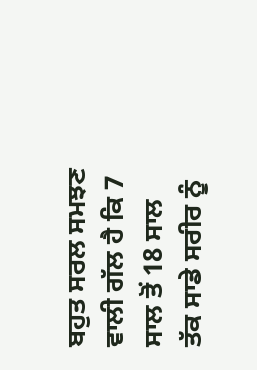ਬਹੁਤ ਸਰਲ ਸਮਝਣ ਵਾਲੀ ਗੱਲ ਹੈ ਕਿ 7 ਸਾਲ ਤੋਂ 18 ਸਾਲ ਤੱਕ ਸਾਡੇ ਸਰੀਰ ਨੂੰ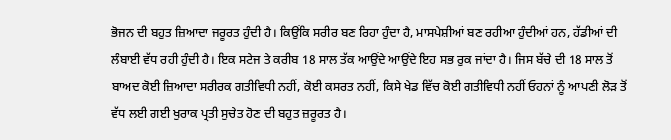ਭੋਜਨ ਦੀ ਬਹੁਤ ਜ਼ਿਆਦਾ ਜਰੂਰਤ ਹੁੰਦੀ ਹੈ। ਕਿਉਂਕਿ ਸਰੀਰ ਬਣ ਰਿਹਾ ਹੁੰਦਾ ਹੈ, ਮਾਸਪੇਸ਼ੀਆਂ ਬਣ ਰਹੀਆ ਹੁੰਦੀਆਂ ਹਨ, ਹੱਡੀਆਂ ਦੀ ਲੰਬਾਈ ਵੱਧ ਰਹੀ ਹੁੰਦੀ ਹੈ। ਇਕ ਸਟੇਜ ਤੇ ਕਰੀਬ 18 ਸਾਲ ਤੱਕ ਆਉਂਦੇ ਆਉਂਦੇ ਇਹ ਸਭ ਰੁਕ ਜਾਂਦਾ ਹੈ। ਜਿਸ ਬੱਚੇ ਦੀ 18 ਸਾਲ ਤੋਂ ਬਾਅਦ ਕੋਈ ਜ਼ਿਆਦਾ ਸਰੀਰਕ ਗਤੀਵਿਧੀ ਨਹੀਂ, ਕੋਈ ਕਸਰਤ ਨਹੀਂ, ਕਿਸੇ ਖੇਡ ਵਿੱਚ ਕੋਈ ਗਤੀਵਿਧੀ ਨਹੀਂ ਓਹਨਾਂ ਨੂੰ ਆਪਣੀ ਲੋੜ ਤੋਂ ਵੱਧ ਲਈ ਗਈ ਖੁਰਾਕ ਪ੍ਰਤੀ ਸੁਚੇਤ ਹੋਣ ਦੀ ਬਹੁਤ ਜ਼ਰੂਰਤ ਹੈ।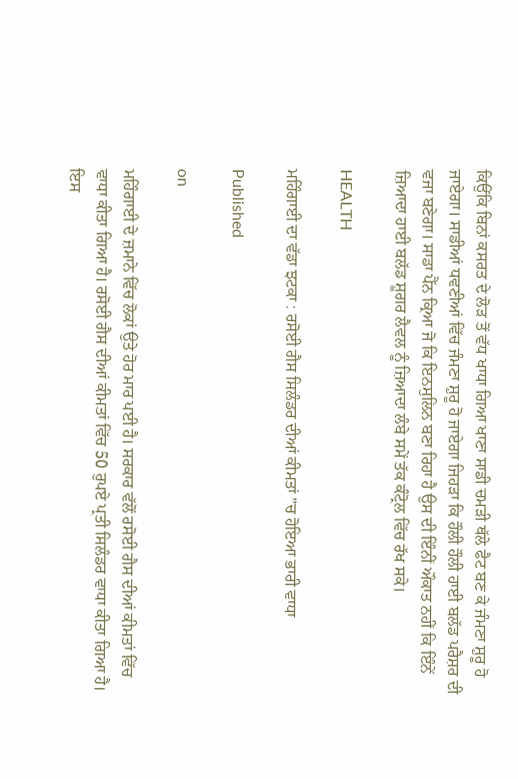ਕਿਉਂਕਿ ਬਿਨਾਂ ਕਸਰਤ ਦੇ ਲੋੜ ਤੋਂ ਵੱਧ ਖਾਧਾ ਗਿਆ ਖਾਣਾ ਸਾਡੀ ਚਮੜੀ ਥੱਲੇ ਫੈਟ ਬਣ ਕੇ ਜੰਮਣਾ ਸ਼ੁਰੂ ਹੋ ਜਾਏਗਾ। ਸਾਡੀਆਂ ਧਵਣੀਆਂ ਵਿੱਚ ਜੰਮਣਾ ਸ਼ੁਰੂ ਹੋ ਜਾਏਗਾ ਜਿਹੜਾ ਕਿ ਹੌਲੀ ਹੌਲੀ ਹਾਈ ਬਲੱਡ ਪਰੈਸ਼ਰ ਦੀ ਵਜਾ ਬਣੇਗਾ। ਸਾਡਾ ਪੈੱਨ ਕ੍ਰਿਆ ਜੋ ਕਿ ਇਨਸੁਲਿਨ ਬਣਾ ਰਿਹਾ ਹੈ ਉਸ ਦੀ ਇੰਨੀਂ ਔਕਾਤ ਨਹੀਂ ਕਿ ਇੰਨੇਂ ਜ਼ਿਆਦਾ ਹਾਈ ਬਲੱਡ ਸ਼ੂਗਰ ਲੈਵਲ ਨੂੰ ਜ਼ਿਆਦਾ ਲੰਬੇ ਸਮੇਂ ਤੱਕ ਕੰਟ੍ਰੋਲ ਵਿੱਚ ਰੱਖ ਸਕੇ।

HEALTH

ਮਹਿੰਗਾਈ ਦਾ ਵੱਡਾ ਝਟਕਾ : ਰਸੋਈ ਗੈਸ ਸਿਲੰਡਰ ਦੀਆਂ ਕੀਮਤਾਂ ”ਚ ਹੋਇਆ ਭਾਰੀ ਵਾਧਾ

Published

on

ਮਹਿੰਗਾਈ ਦੇ ਜ਼ਮਾਨੇ ਵਿੱਚ ਲੋਕਾਂ ਉਤੇ ਹੋਰ ਮਾਰ ਪਈ ਹੈ। ਸਰਕਾਰ ਵੱਲੋਂ ਰਸੋਈ ਗੈਸ ਦੀਆਂ ਕੀਮਤਾਂ ਵਿੱਚ ਵਾਧਾ ਕੀਤਾ ਗਿਆ ਹੈ। ਰਸੋਈ ਗੈਸ ਦੀਆਂ ਕੀਮਤਾਂ ਵਿੱਚ 50 ਰੁਪਏ ਪ੍ਰਤੀ ਸਿਲੰਡਰ ਵਾਧਾ ਕੀਤਾ ਗਿਆ ਹੈ। ਇਸ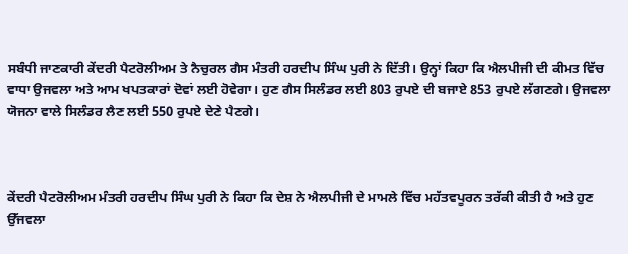ਸਬੰਧੀ ਜਾਣਕਾਰੀ ਕੇਂਦਰੀ ਪੈਟਰੋਲੀਅਮ ਤੇ ਨੈਚੁਰਲ ਗੈਸ ਮੰਤਰੀ ਹਰਦੀਪ ਸਿੰਘ ਪੁਰੀ ਨੇ ਦਿੱਤੀ। ਉਨ੍ਹਾਂ ਕਿਹਾ ਕਿ ਐਲਪੀਜੀ ਦੀ ਕੀਮਤ ਵਿੱਚ ਵਾਧਾ ਉਜਵਲਾ ਅਤੇ ਆਮ ਖਪਤਕਾਰਾਂ ਦੋਵਾਂ ਲਈ ਹੋਵੇਗਾ। ਹੁਣ ਗੈਸ ਸਿਲੰਡਰ ਲਈ 803 ਰੁਪਏ ਦੀ ਬਜਾਏ 853 ਰੁਪਏ ਲੱਗਣਗੇ। ਉਜਵਲਾ ਯੋਜਨਾ ਵਾਲੇ ਸਿਲੰਡਰ ਲੈਣ ਲਈ 550 ਰੁਪਏ ਦੇਣੇ ਪੈਣਗੇ।



ਕੇਂਦਰੀ ਪੈਟਰੋਲੀਅਮ ਮੰਤਰੀ ਹਰਦੀਪ ਸਿੰਘ ਪੁਰੀ ਨੇ ਕਿਹਾ ਕਿ ਦੇਸ਼ ਨੇ ਐਲਪੀਜੀ ਦੇ ਮਾਮਲੇ ਵਿੱਚ ਮਹੱਤਵਪੂਰਨ ਤਰੱਕੀ ਕੀਤੀ ਹੈ ਅਤੇ ਹੁਣ ਉੱਜਵਲਾ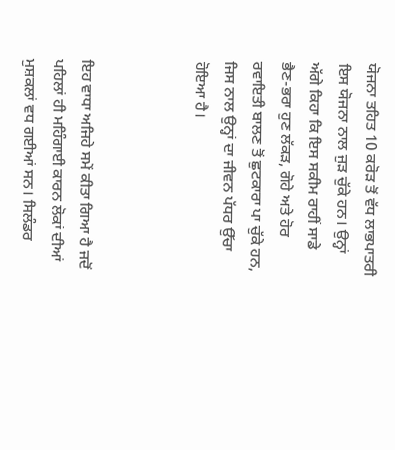ਯੋਜਨਾ ਤਹਿਤ 10 ਕਰੋੜ ਤੋਂ ਵੱਧ ਲਾਭਪਾਤਰੀ ਇਸ ਯੋਜਨਾ ਨਾਲ ਜੁੜ ਚੁੱਕੇ ਹਨ। ਉਨ੍ਹਾਂ ਅੱਗੇ ਕਿਹਾ ਕਿ ਇਸ ਸਕੀਮ ਰਾਹੀਂ ਸਾਡੇ ਭੈਣ-ਭਰਾ ਹੁਣ ਲੱਕੜ, ਗੋਹੇ ਅਤੇ ਹੋਰ ਰਵਾਇਤੀ ਬਾਲਣ ਤੋਂ ਛੁਟਕਾਰਾ ਪਾ ਚੁੱਕੇ ਹਨ, ਜਿਸ ਨਾਲ ਉਨ੍ਹਾਂ ਦਾ ਜੀਵਨ ਪੱਧਰ ਉੱਚਾ ਹੋਇਆ ਹੈ।



ਇਹ ਵਾਧਾ ਅਜਿਹੇ ਸਮੇਂ ਕੀਤਾ ਗਿਆ ਹੈ ਜਦੋਂ ਪਹਿਲਾਂ ਹੀ ਮਹਿੰਗਾਈ ਕਾਰਨ ਲੋਕਾਂ ਦੀਆਂ ਮੁਸ਼ਕਲਾਂ ਵਧ ਗਈਆਂ ਸਨ। ਸਿਲੰਡਰ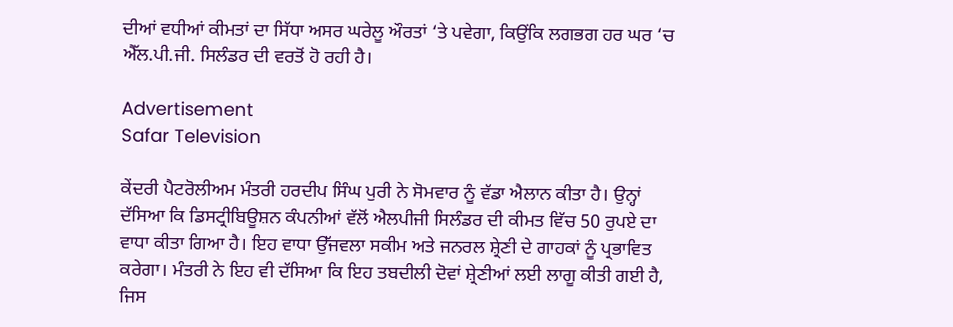ਦੀਆਂ ਵਧੀਆਂ ਕੀਮਤਾਂ ਦਾ ਸਿੱਧਾ ਅਸਰ ਘਰੇਲੂ ਔਰਤਾਂ ‘ਤੇ ਪਵੇਗਾ, ਕਿਉਂਕਿ ਲਗਭਗ ਹਰ ਘਰ ‘ਚ ਐੱਲ.ਪੀ.ਜੀ. ਸਿਲੰਡਰ ਦੀ ਵਰਤੋਂ ਹੋ ਰਹੀ ਹੈ।

Advertisement
Safar Television

ਕੇਂਦਰੀ ਪੈਟਰੋਲੀਅਮ ਮੰਤਰੀ ਹਰਦੀਪ ਸਿੰਘ ਪੁਰੀ ਨੇ ਸੋਮਵਾਰ ਨੂੰ ਵੱਡਾ ਐਲਾਨ ਕੀਤਾ ਹੈ। ਉਨ੍ਹਾਂ ਦੱਸਿਆ ਕਿ ਡਿਸਟ੍ਰੀਬਿਊਸ਼ਨ ਕੰਪਨੀਆਂ ਵੱਲੋਂ ਐਲਪੀਜੀ ਸਿਲੰਡਰ ਦੀ ਕੀਮਤ ਵਿੱਚ 50 ਰੁਪਏ ਦਾ ਵਾਧਾ ਕੀਤਾ ਗਿਆ ਹੈ। ਇਹ ਵਾਧਾ ਉੱਜਵਲਾ ਸਕੀਮ ਅਤੇ ਜਨਰਲ ਸ਼੍ਰੇਣੀ ਦੇ ਗਾਹਕਾਂ ਨੂੰ ਪ੍ਰਭਾਵਿਤ ਕਰੇਗਾ। ਮੰਤਰੀ ਨੇ ਇਹ ਵੀ ਦੱਸਿਆ ਕਿ ਇਹ ਤਬਦੀਲੀ ਦੋਵਾਂ ਸ਼੍ਰੇਣੀਆਂ ਲਈ ਲਾਗੂ ਕੀਤੀ ਗਈ ਹੈ, ਜਿਸ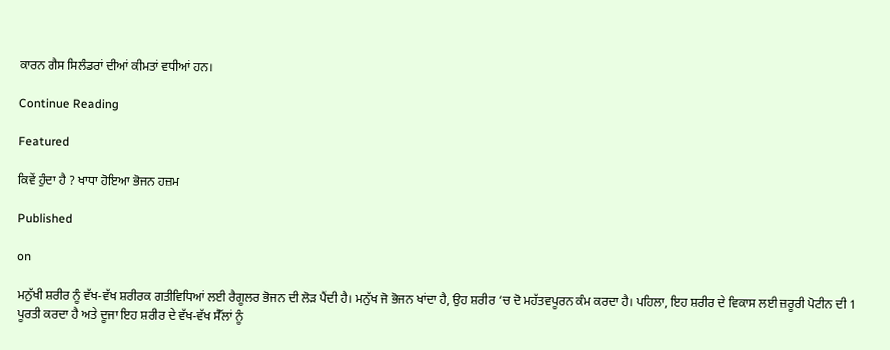ਕਾਰਨ ਗੈਸ ਸਿਲੰਡਰਾਂ ਦੀਆਂ ਕੀਮਤਾਂ ਵਧੀਆਂ ਹਨ।

Continue Reading

Featured

ਕਿਵੇਂ ਹੁੰਦਾ ਹੈ ? ਖਾਧਾ ਹੋਇਆ ਭੋਜਨ ਹਜ਼ਮ

Published

on

ਮਨੁੱਖੀ ਸ਼ਰੀਰ ਨੂੰ ਵੱਖ-ਵੱਖ ਸ਼ਰੀਰਕ ਗਤੀਵਿਧਿਆਂ ਲਈ ਰੈਗੂਲਰ ਭੋਜਨ ਦੀ ਲੋੜ ਪੈਂਦੀ ਹੈ। ਮਨੁੱਖ ਜੋ ਭੋਜਨ ਖਾਂਦਾ ਹੈ, ਉਹ ਸ਼ਰੀਰ ‘ਚ ਦੋ ਮਹੱਤਵਪੂਰਨ ਕੰਮ ਕਰਦਾ ਹੈ। ਪਹਿਲਾ, ਇਹ ਸ਼ਰੀਰ ਦੇ ਵਿਕਾਸ ਲਈ ਜ਼ਰੂਰੀ ਪੋਟੀਨ ਦੀ 1 ਪੂਰਤੀ ਕਰਦਾ ਹੈ ਅਤੇ ਦੂਜਾ ਇਹ ਸ਼ਰੀਰ ਦੇ ਵੱਖ-ਵੱਖ ਸੈੱਲਾਂ ਨੂੰ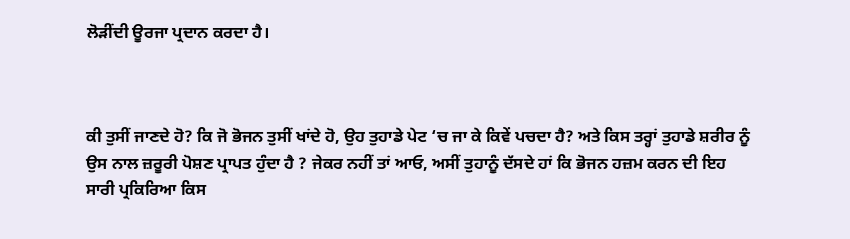ਲੋੜੀਂਦੀ ਊਰਜਾ ਪ੍ਰਦਾਨ ਕਰਦਾ ਹੈ।



ਕੀ ਤੁਸੀਂ ਜਾਣਦੇ ਹੋ? ਕਿ ਜੋ ਭੋਜਨ ਤੁਸੀਂ ਖਾਂਦੇ ਹੋ, ਉਹ ਤੁਹਾਡੇ ਪੇਟ ‘ਚ ਜਾ ਕੇ ਕਿਵੇਂ ਪਚਦਾ ਹੈ? ਅਤੇ ਕਿਸ ਤਰ੍ਹਾਂ ਤੁਹਾਡੇ ਸ਼ਰੀਰ ਨੂੰ ਉਸ ਨਾਲ ਜ਼ਰੂਰੀ ਪੋਸ਼ਣ ਪ੍ਰਾਪਤ ਹੁੰਦਾ ਹੈ ? ਜੇਕਰ ਨਹੀਂ ਤਾਂ ਆਓ, ਅਸੀਂ ਤੁਹਾਨੂੰ ਦੱਸਦੇ ਹਾਂ ਕਿ ਭੋਜਨ ਹਜ਼ਮ ਕਰਨ ਦੀ ਇਹ ਸਾਰੀ ਪ੍ਰਕਿਰਿਆ ਕਿਸ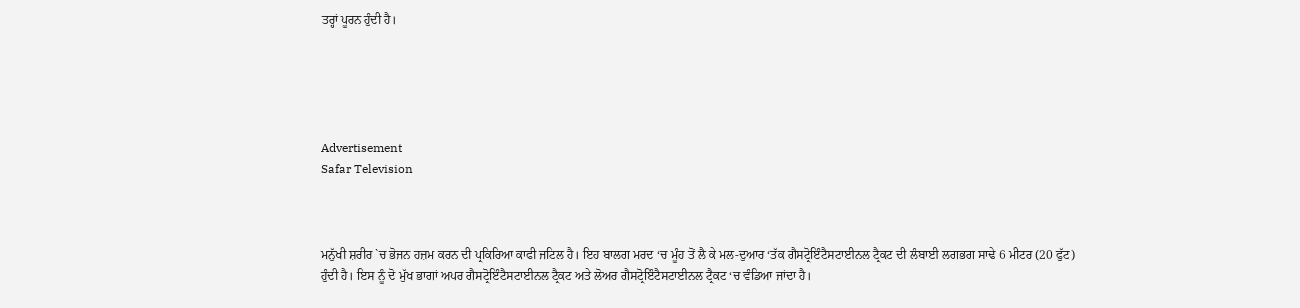ਤਰ੍ਹਾਂ ਪੂਰਨ ਹੁੰਦੀ ਹੈ।





Advertisement
Safar Television



ਮਨੁੱਖੀ ਸ਼ਰੀਰ `ਚ ਭੋਜਨ ਹਜ਼ਮ ਕਰਨ ਦੀ ਪ੍ਰਕਿਰਿਆ ਕਾਫੀ ਜਟਿਲ ਹੈ। ਇਹ ਬਾਲਗ ਮਰਦ ‘ਚ ਮੂੰਹ ਤੋਂ ਲੈ ਕੇ ਮਲ-ਦੁਆਰ ‘ਤੱਕ ਗੈਸਟ੍ਰੋਇੰਟੈਸਟਾਈਨਲ ਟ੍ਰੈਕਟ ਦੀ ਲੰਬਾਈ ਲਗਭਗ ਸਾਢੇ 6 ਮੀਟਰ (20 ਫੁੱਟ) ਹੁੰਦੀ ਹੈ। ਇਸ ਨੂੰ ਦੋ ਮੁੱਖ ਭਾਗਾਂ ਅਪਰ ਗੈਸਟ੍ਰੋਇੰਟੈਸਟਾਈਨਲ ਟ੍ਰੈਕਟ ਅਤੇ ਲੋਅਰ ਗੈਸਟ੍ਰੋਇੰਟੈਸਟਾਈਨਲ ਟ੍ਰੈਕਟ ‘ਚ ਵੰਡਿਆ ਜਾਂਦਾ ਹੈ।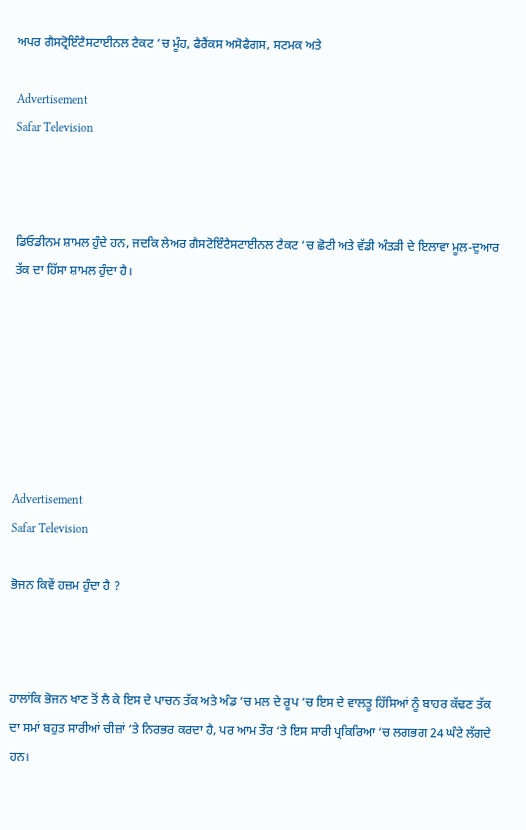ਅਪਰ ਗੈਸਟ੍ਰੋਇੰਟੈਸਟਾਈਨਲ ਟੈਕਟ ‘ਚ ਮੂੰਹ, ਫੈਰੈਂਕਸ ਅਸੋਫੈਗਸ, ਸਟਮਕ ਅਤੇ

Advertisement
Safar Television



ਡਿਓਡੀਨਮ ਸ਼ਾਮਲ ਹੁੰਦੇ ਹਨ, ਜਦਕਿ ਲੇਅਰ ਗੈਸਟੋਇੰਟੈਸਟਾਈਨਲ ਟੈਕਟ ‘ਚ ਛੋਟੀ ਅਤੇ ਵੱਡੀ ਅੰਤੜੀ ਦੇ ਇਲਾਵਾ ਮੂਲ-ਦੁਆਰ ਤੱਕ ਦਾ ਹਿੱਸਾ ਸ਼ਾਮਲ ਹੁੰਦਾ ਹੈ।







Advertisement
Safar Television

ਭੋਜਨ ਕਿਵੇਂ ਹਜ਼ਮ ਹੁੰਦਾ ਹੈ ?



ਹਾਲਾਂਕਿ ਭੋਜਨ ਖਾਣ ਤੋਂ ਲੈ ਕੇ ਇਸ ਦੇ ਪਾਚਨ ਤੱਕ ਅਤੇ ਅੰਡ ‘ਚ ਮਲ ਦੇ ਰੂਪ ‘ਚ ਇਸ ਦੇ ਵਾਲਤੂ ਹਿੱਸਿਆਂ ਨੂੰ ਬਾਹਰ ਕੱਢਣ ਤੱਕ ਦਾ ਸਮਾਂ ਬਹੁਤ ਸਾਰੀਆਂ ਚੀਜ਼ਾਂ ‘ਤੇ ਨਿਰਭਰ ਕਰਦਾ ਹੈ, ਪਰ ਆਮ ਤੌਰ ‘ਤੇ ਇਸ ਸਾਰੀ ਪ੍ਰਕਿਰਿਆ ‘ਚ ਲਗਭਗ 24 ਘੰਟੇ ਲੱਗਦੇ ਹਨ।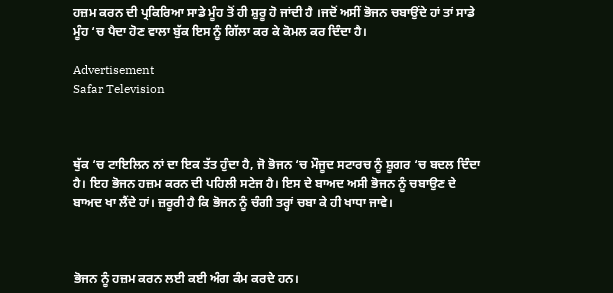ਹਜ਼ਮ ਕਰਨ ਦੀ ਪ੍ਰਕਿਰਿਆ ਸਾਡੇ ਮੂੰਹ ਤੋਂ ਹੀ ਸ਼ੁਰੂ ਹੋ ਜਾਂਦੀ ਹੈ ।ਜਦੋਂ ਅਸੀਂ ਭੋਜਨ ਚਬਾਉਂਦੇ ਹਾਂ ਤਾਂ ਸਾਡੇ ਮੂੰਹ ‘ਚ ਪੈਦਾ ਹੋਣ ਵਾਲਾ ਬੁੱਕ ਇਸ ਨੂੰ ਗਿੱਲਾ ਕਰ ਕੇ ਕੋਮਲ ਕਰ ਦਿੰਦਾ ਹੈ।

Advertisement
Safar Television



ਥੁੱਕ ‘ਚ ਟਾਇਲਿਨ ਨਾਂ ਦਾ ਇਕ ਤੱਤ ਹੁੰਦਾ ਹੈ, ਜੋ ਭੋਜਨ ‘ਚ ਮੌਜੂਦ ਸਟਾਰਚ ਨੂੰ ਸ਼ੂਗਰ ‘ਚ ਬਦਲ ਦਿੰਦਾ ਹੈ। ਇਹ ਭੋਜਨ ਹਜ਼ਮ ਕਰਨ ਦੀ ਪਹਿਲੀ ਸਟੇਜ ਹੈ। ਇਸ ਦੇ ਬਾਅਦ ਅਸੀ ਭੋਜਨ ਨੂੰ ਚਬਾਉਣ ਦੇ ਬਾਅਦ ਖਾ ਲੈਂਦੇ ਹਾਂ। ਜ਼ਰੂਰੀ ਹੈ ਕਿ ਭੋਜਨ ਨੂੰ ਚੰਗੀ ਤਰ੍ਹਾਂ ਚਬਾ ਕੇ ਹੀ ਖਾਧਾ ਜਾਵੇ।



ਭੋਜਨ ਨੂੰ ਹਜ਼ਮ ਕਰਨ ਲਈ ਕਈ ਅੰਗ ਕੰਮ ਕਰਦੇ ਹਨ।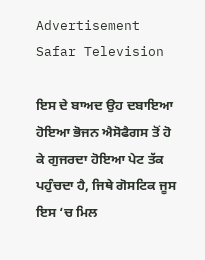Advertisement
Safar Television

ਇਸ ਦੇ ਬਾਅਦ ਉਹ ਦਬਾਇਆ ਹੋਇਆ ਭੋਜਨ ਐਸੋਫੈਗਸ ਤੋਂ ਹੋ ਕੇ ਗੁਜਰਦਾ ਹੋਇਆ ਪੇਟ ਤੱਕ ਪਹੁੰਚਦਾ ਹੈ, ਜਿਥੇ ਗੋਸਟਿਕ ਜੂਸ ਇਸ ‘ਚ ਮਿਲ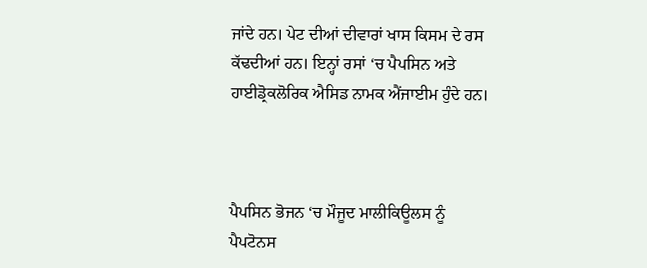ਜਾਂਦੇ ਹਨ। ਪੇਟ ਦੀਆਂ ਦੀਵਾਰਾਂ ਖਾਸ ਕਿਸਮ ਦੇ ਰਸ ਕੱਢਦੀਆਂ ਹਨ। ਇਨ੍ਹਾਂ ਰਸਾਂ ‘ਚ ਪੈਪਸਿਨ ਅਤੇ ਹਾਈਡ੍ਰੋਕਲੋਰਿਕ ਐਸਿਡ ਨਾਮਕ ਐਂਜਾਈਮ ਹੁੰਦੇ ਹਨ।



ਪੈਪਸਿਨ ਭੋਜਨ ‘ਚ ਮੌਜੂਦ ਮਾਲੀਕਿਊਲਸ ਨੂੰ ਪੈਪਟੋਨਸ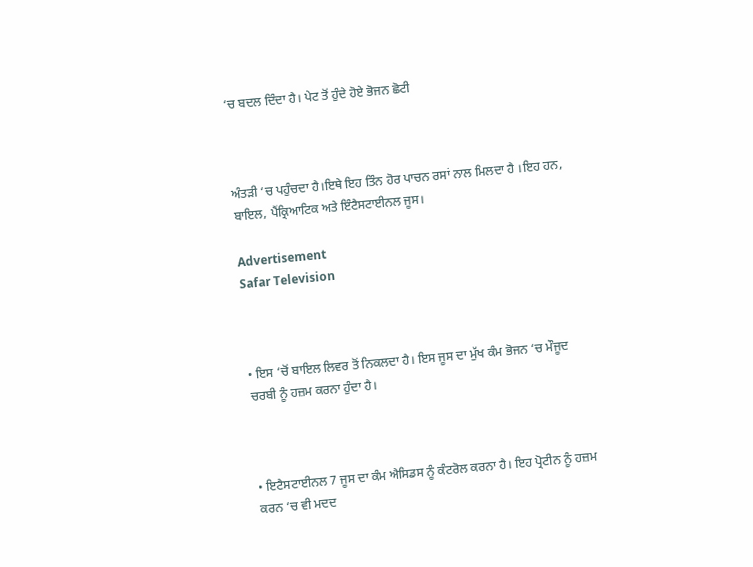‘ਚ ਬਦਲ ਦਿੰਦਾ ਹੈ। ਪੇਟ ਤੋਂ ਹੁੰਦੇ ਹੋਏ ਭੋਜਨ ਛੋਟੀ



ਅੰਤੜੀ ‘ਚ ਪਹੁੰਚਦਾ ਹੈ।ਇਥੇ ਇਹ ਤਿੰਨ ਹੋਰ ਪਾਚਨ ਰਸਾਂ ਨਾਲ ਮਿਲਦਾ ਹੈ ।ਇਹ ਹਨ, ਬਾਇਲ, ਪੈਂਕ੍ਰਿਆਟਿਕ ਅਤੇ ਇੰਟੈਸਟਾਈਨਲ ਜੂਸ।

Advertisement
Safar Television



• ਇਸ ‘ਚੋਂ ਬਾਇਲ ਲਿਵਰ ਤੋਂ ਨਿਕਲਦਾ ਹੈ। ਇਸ ਜੂਸ ਦਾ ਮੁੱਖ ਕੰਮ ਭੋਜਨ ‘ਚ ਮੌਜੂਦ ਚਰਬੀ ਨੂੰ ਹਜ਼ਮ ਕਰਨਾ ਹੁੰਦਾ ਹੈ।



• ਇਟੈਸਟਾਈਨਲ 7 ਜੂਸ ਦਾ ਕੰਮ ਐਸਿਡਸ ਨੂੰ ਕੰਟਰੋਲ ਕਰਨਾ ਹੈ। ਇਹ ਪ੍ਰੋਟੀਨ ਨੂੰ ਹਜ਼ਮ ਕਰਨ ‘ਚ ਵੀ ਮਦਦ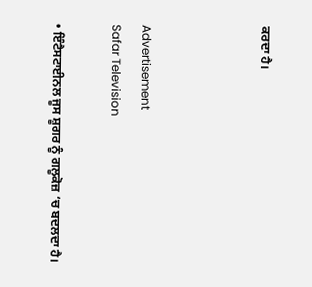ਕਰਦਾ ਹੈ।



Advertisement
Safar Television

• ਇੰਟੈਸਟਾਈਨਲ ਜੂਸ ਸ਼ੂਗਰ ਨੂੰ ਗਲੂਕੋਜ਼ ‘ਚ ਬਦਲਦਾ ਹੈ।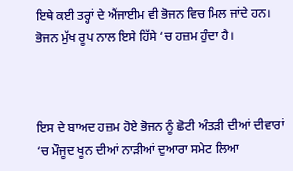ਇਥੇ ਕਈ ਤਰ੍ਹਾਂ ਦੇ ਐਂਜਾਈਮ ਵੀ ਭੋਜਨ ਵਿਚ ਮਿਲ ਜਾਂਦੇ ਹਨ। ਭੋਜਨ ਮੁੱਖ ਰੂਪ ਨਾਲ ਇਸੇ ਹਿੱਸੇ ‘ਚ ਹਜ਼ਮ ਹੁੰਦਾ ਹੈ।



ਇਸ ਦੇ ਬਾਅਦ ਹਜ਼ਮ ਹੋਏ ਭੋਜਨ ਨੂੰ ਛੋਟੀ ਅੰਤੜੀ ਦੀਆਂ ਦੀਵਾਰਾਂ ‘ਚ ਮੌਜੂਦ ਖੂਨ ਦੀਆਂ ਨਾੜੀਆਂ ਦੁਆਰਾ ਸਮੇਟ ਲਿਆ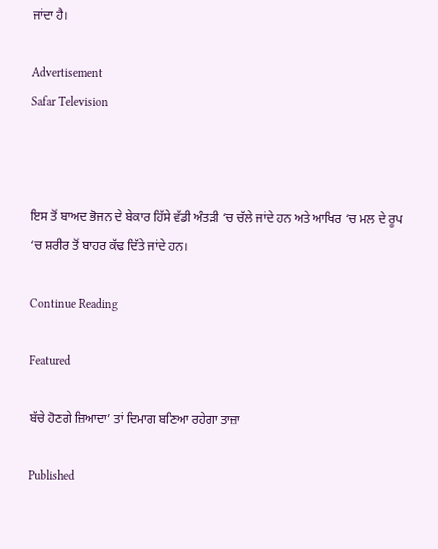ਜਾਂਦਾ ਹੈ।

Advertisement
Safar Television



ਇਸ ਤੋਂ ਬਾਅਦ ਭੋਜਨ ਦੇ ਬੇਕਾਰ ਹਿੱਸੇ ਵੱਡੀ ਅੰਤੜੀ ‘ਚ ਚੱਲੇ ਜਾਂਦੇ ਹਨ ਅਤੇ ਆਖਿਰ ‘ਚ ਮਲ ਦੇ ਰੂਪ ‘ਚ ਸ਼ਰੀਰ ਤੋਂ ਬਾਹਰ ਕੱਢ ਦਿੱਤੇ ਜਾਂਦੇ ਹਨ।

Continue Reading

Featured

ਬੱਚੇ ਹੋਣਗੇ ਜ਼ਿਆਦਾ’ ਤਾਂ ਦਿਮਾਗ ਬਣਿਆ ਰਹੇਗਾ ਤਾਜ਼ਾ

Published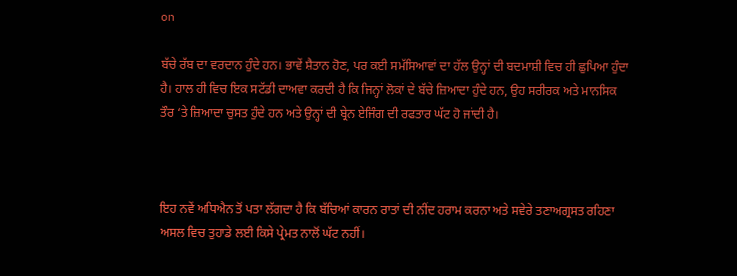on

ਬੱਚੇ ਰੱਬ ਦਾ ਵਰਦਾਨ ਹੁੰਦੇ ਹਨ। ਭਾਵੇਂ ਸ਼ੈਤਾਨ ਹੋਣ, ਪਰ ਕਈ ਸਮੱਸਿਆਵਾਂ ਦਾ ਹੱਲ ਉਨ੍ਹਾਂ ਦੀ ਬਦਮਾਸ਼ੀ ਵਿਚ ਹੀ ਛੁਪਿਆ ਹੁੰਦਾ ਹੈ। ਹਾਲ ਹੀ ਵਿਚ ਇਕ ਸਟੱਡੀ ਦਾਅਵਾ ਕਰਦੀ ਹੈ ਕਿ ਜਿਨ੍ਹਾਂ ਲੋਕਾਂ ਦੇ ਬੱਚੇ ਜ਼ਿਆਦਾ ਹੁੰਦੇ ਹਨ, ਉਹ ਸਰੀਰਕ ਅਤੇ ਮਾਨਸਿਕ ਤੌਰ ‘ਤੇ ਜ਼ਿਆਦਾ ਚੁਸਤ ਹੁੰਦੇ ਹਨ ਅਤੇ ਉਨ੍ਹਾਂ ਦੀ ਬ੍ਰੇਨ ਏਜਿੰਗ ਦੀ ਰਫਤਾਰ ਘੱਟ ਹੋ ਜਾਂਦੀ ਹੈ।



ਇਹ ਨਵੇਂ ਅਧਿਐਨ ਤੋਂ ਪਤਾ ਲੱਗਦਾ ਹੈ ਕਿ ਬੱਚਿਆਂ ਕਾਰਨ ਰਾਤਾਂ ਦੀ ਨੀਂਦ ਹਰਾਮ ਕਰਨਾ ਅਤੇ ਸਵੇਰੇ ਤਣਾਅਗ੍ਰਸਤ ਰਹਿਣਾ ਅਸਲ ਵਿਚ ਤੁਹਾਡੇ ਲਈ ਕਿਸੇ ਪ੍ਰੇਮਤ ਨਾਲੋਂ ਘੱਟ ਨਹੀਂ।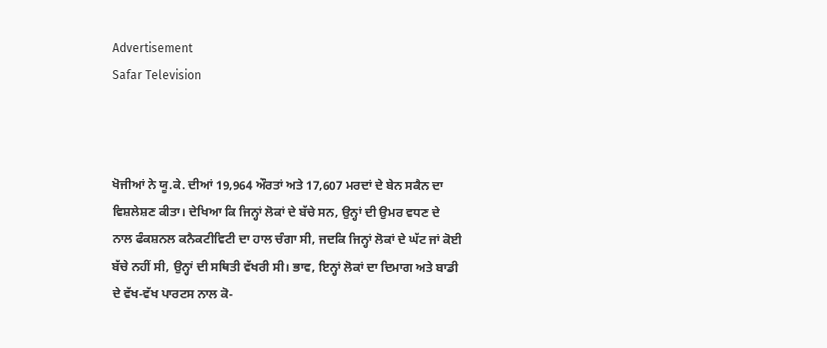Advertisement
Safar Television



ਖੋਜੀਆਂ ਨੇ ਯੂ.ਕੇ. ਦੀਆਂ 19,964 ਔਰਤਾਂ ਅਤੇ 17,607 ਮਰਦਾਂ ਦੇ ਬੇਨ ਸਕੈਨ ਦਾ ਵਿਸ਼ਲੇਸ਼ਣ ਕੀਤਾ। ਦੇਖਿਆ ਕਿ ਜਿਨ੍ਹਾਂ ਲੋਕਾਂ ਦੇ ਬੱਚੇ ਸਨ, ਉਨ੍ਹਾਂ ਦੀ ਉਮਰ ਵਧਣ ਦੇ ਨਾਲ ਫੰਕਸ਼ਨਲ ਕਨੈਕਟੀਵਿਟੀ ਦਾ ਹਾਲ ਚੰਗਾ ਸੀ, ਜਦਕਿ ਜਿਨ੍ਹਾਂ ਲੋਕਾਂ ਦੇ ਘੱਟ ਜਾਂ ਕੋਈ ਬੱਚੇ ਨਹੀਂ ਸੀ, ਉਨ੍ਹਾਂ ਦੀ ਸਥਿਤੀ ਵੱਖਰੀ ਸੀ। ਭਾਵ, ਇਨ੍ਹਾਂ ਲੋਕਾਂ ਦਾ ਦਿਮਾਗ ਅਤੇ ਬਾਡੀ ਦੇ ਵੱਖ-ਵੱਖ ਪਾਰਟਸ ਨਾਲ ਕੋ-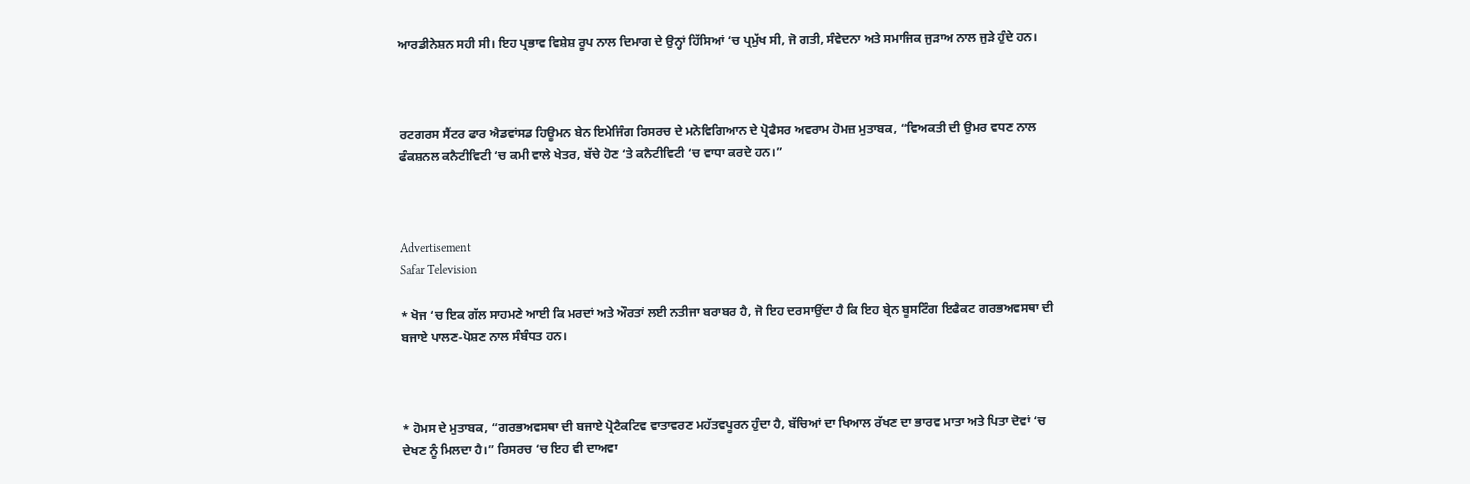ਆਰਡੀਨੇਸ਼ਨ ਸਹੀ ਸੀ। ਇਹ ਪ੍ਰਭਾਵ ਵਿਸ਼ੇਸ਼ ਰੂਪ ਨਾਲ ਦਿਮਾਗ ਦੇ ਉਨ੍ਹਾਂ ਹਿੱਸਿਆਂ ‘ਚ ਪ੍ਰਮੁੱਖ ਸੀ, ਜੋ ਗਤੀ, ਸੰਵੇਦਨਾ ਅਤੇ ਸਮਾਜਿਕ ਜੁੜਾਅ ਨਾਲ ਜੁੜੇ ਹੁੰਦੇ ਹਨ।



ਰਟਗਰਸ ਸੈਂਟਰ ਫਾਰ ਐਡਵਾਂਸਡ ਹਿਊਮਨ ਬੇਨ ਇਮੇਜਿੰਗ ਰਿਸਰਚ ਦੇ ਮਨੋਵਿਗਿਆਨ ਦੇ ਪ੍ਰੋਫੈਸਰ ਅਵਰਾਮ ਹੋਮਜ਼ ਮੁਤਾਬਕ, “ਵਿਅਕਤੀ ਦੀ ਉਮਰ ਵਧਣ ਨਾਲ ਫੰਕਸ਼ਨਲ ਕਨੈਟੀਵਿਟੀ ‘ਚ ਕਮੀ ਵਾਲੇ ਖੇਤਰ, ਬੱਚੇ ਹੋਣ ‘ਤੇ ਕਨੈਟੀਵਿਟੀ ‘ਚ ਵਾਧਾ ਕਰਦੇ ਹਨ।”



Advertisement
Safar Television

* ਖੋਜ ‘ਚ ਇਕ ਗੱਲ ਸਾਹਮਣੇ ਆਈ ਕਿ ਮਰਦਾਂ ਅਤੇ ਔਰਤਾਂ ਲਈ ਨਤੀਜਾ ਬਰਾਬਰ ਹੈ, ਜੋ ਇਹ ਦਰਸਾਉਂਦਾ ਹੈ ਕਿ ਇਹ ਬ੍ਰੇਨ ਬੂਸਟਿੰਗ ਇਫੈਕਟ ਗਰਭਅਵਸਥਾ ਦੀ ਬਜਾਏ ਪਾਲਣ-ਪੋਸ਼ਣ ਨਾਲ ਸੰਬੰਧਤ ਹਨ।



* ਹੋਮਸ ਦੇ ਮੁਤਾਬਕ, “ਗਰਭਅਵਸਥਾ ਦੀ ਬਜਾਏ ਪ੍ਰੋਟੈਕਟਿਵ ਵਾਤਾਵਰਣ ਮਹੱਤਵਪੂਰਨ ਹੁੰਦਾ ਹੈ, ਬੱਚਿਆਂ ਦਾ ਖਿਆਲ ਰੱਖਣ ਦਾ ਭਾਰਵ ਮਾਤਾ ਅਤੇ ਪਿਤਾ ਦੋਵਾਂ ‘ਚ ਦੇਖਣ ਨੂੰ ਮਿਲਦਾ ਹੈ।” ਰਿਸਰਚ ‘ਚ ਇਹ ਵੀ ਦਾਅਵਾ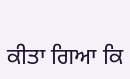ਕੀਤਾ ਗਿਆ ਕਿ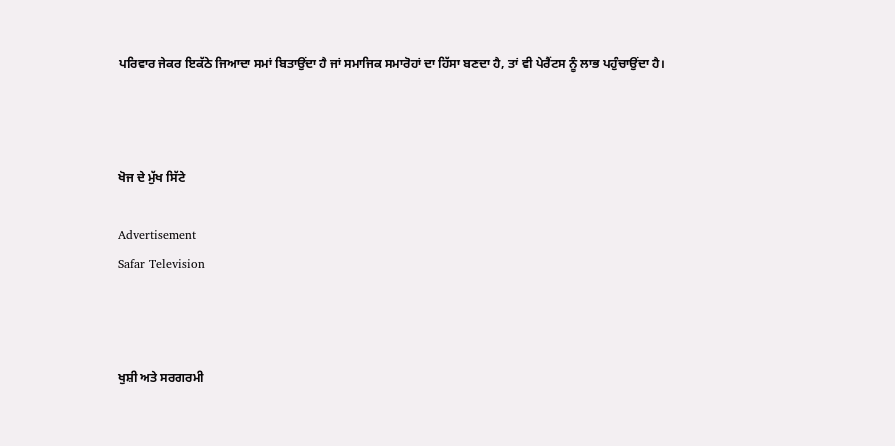ਪਰਿਵਾਰ ਜੇਕਰ ਇਕੱਠੇ ਜਿਆਦਾ ਸਮਾਂ ਬਿਤਾਉਂਦਾ ਹੈ ਜਾਂ ਸਮਾਜਿਕ ਸਮਾਰੋਹਾਂ ਦਾ ਹਿੱਸਾ ਬਣਦਾ ਹੈ, ਤਾਂ ਵੀ ਪੇਰੈਂਟਸ ਨੂੰ ਲਾਭ ਪਹੁੰਚਾਉਂਦਾ ਹੈ।



ਖੋਜ ਦੇ ਮੁੱਖ ਸਿੱਟੇ

Advertisement
Safar Television



ਖੁਸ਼ੀ ਅਤੇ ਸਰਗਰਮੀ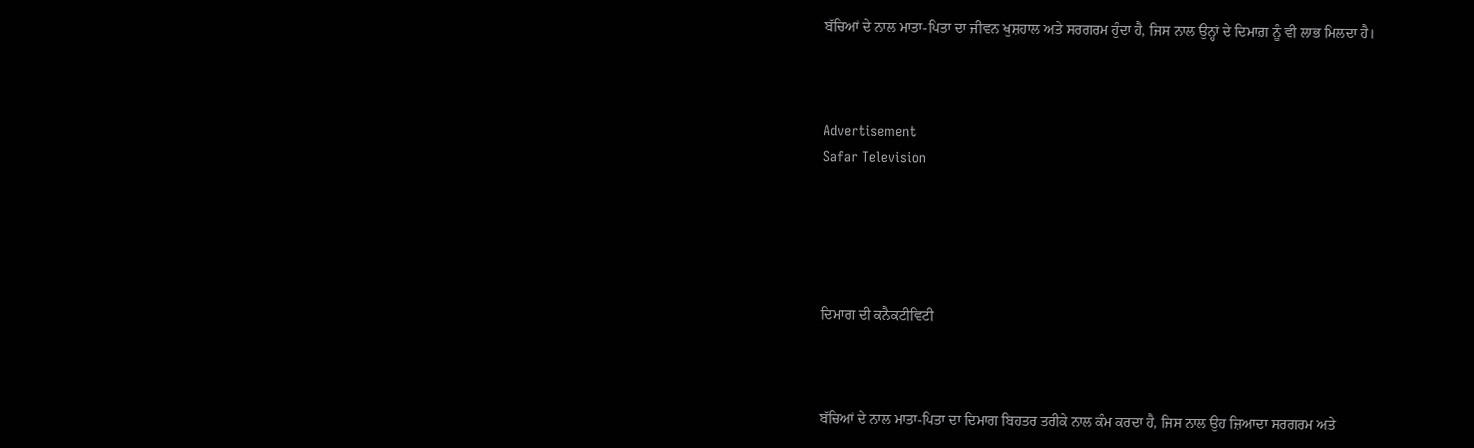ਬੱਚਿਆਂ ਦੇ ਨਾਲ ਮਾਤਾ-ਪਿਤਾ ਦਾ ਜੀਵਨ ਖੁਸ਼ਹਾਲ ਅਤੇ ਸਰਗਰਮ ਹੁੰਦਾ ਹੈ, ਜਿਸ ਨਾਲ ਉਨ੍ਹਾਂ ਦੇ ਦਿਮਾਗ਼ ਨੂੰ ਵੀ ਲਾਭ ਮਿਲਦਾ ਹੈ।



Advertisement
Safar Television





ਦਿਮਾਗ ਦੀ ਕਨੈਕਟੀਵਿਟੀ



ਬੱਚਿਆਂ ਦੇ ਨਾਲ ਮਾਤਾ-ਪਿਤਾ ਦਾ ਦਿਮਾਗ ਬਿਹਤਰ ਤਰੀਕੇ ਨਾਲ ਕੰਮ ਕਰਦਾ ਹੈ, ਜਿਸ ਨਾਲ ਉਹ ਜ਼ਿਆਦਾ ਸਰਗਰਮ ਅਤੇ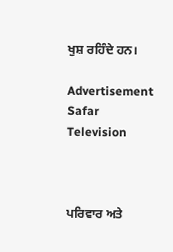ਖੁਸ਼ ਰਹਿੰਦੇ ਹਨ।

Advertisement
Safar Television



ਪਰਿਵਾਰ ਅਤੇ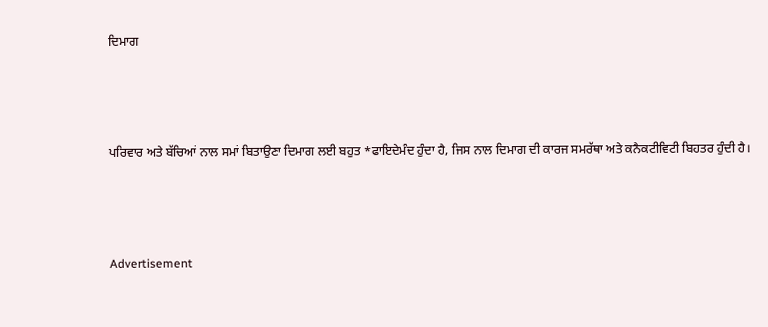ਦਿਮਾਗ



ਪਰਿਵਾਰ ਅਤੇ ਬੱਚਿਆਂ ਨਾਲ ਸਮਾਂ ਬਿਤਾਉਣਾ ਦਿਮਾਗ ਲਈ ਬਹੁਤ *ਫਾਇਦੇਮੰਦ ਹੁੰਦਾ ਹੈ, ਜਿਸ ਨਾਲ ਦਿਮਾਗ ਦੀ ਕਾਰਜ ਸਮਰੱਥਾ ਅਤੇ ਕਨੈਕਟੀਵਿਟੀ ਬਿਹਤਰ ਹੁੰਦੀ ਹੈ।



Advertisement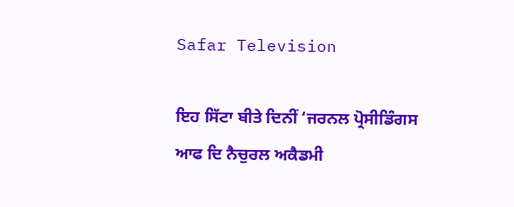Safar Television

ਇਹ ਸਿੱਟਾ ਬੀਤੇ ਦਿਨੀਂ ‘ਜਰਨਲ ਪ੍ਰੋਸੀਡਿੰਗਸ ਆਫ ਦਿ ਨੈਚੁਰਲ ਅਕੈਡਮੀ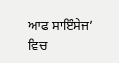ਆਫ ਸਾਇੰਸੇਜ’ ਵਿਚ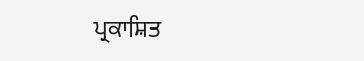ਪ੍ਰਕਾਸ਼ਿਤ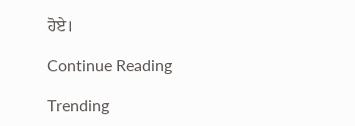ਹੋਏ।

Continue Reading

Trending